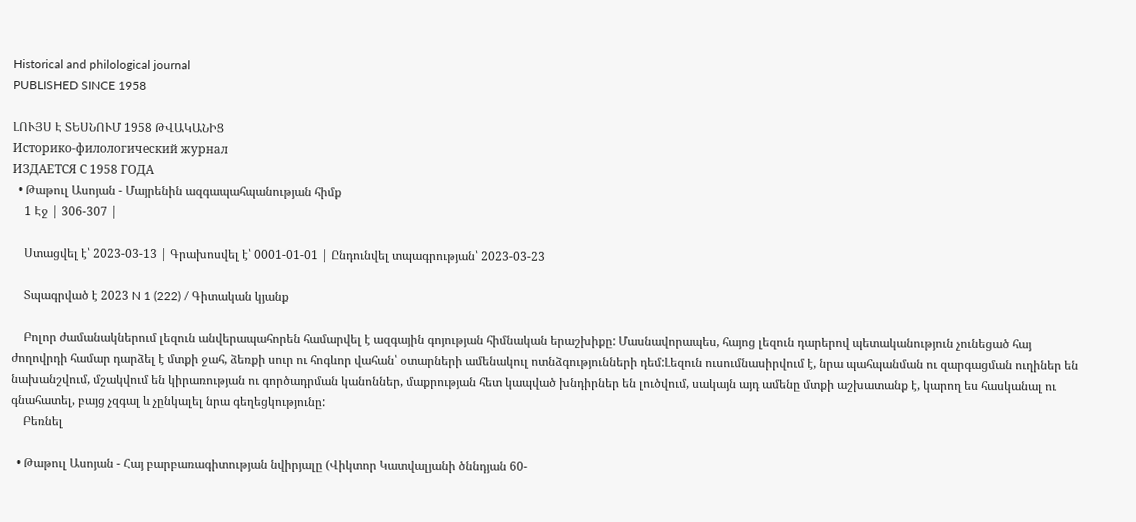Historical and philological journal
PUBLISHED SINCE 1958

ԼՈՒՅՍ Է ՏԵՍՆՈՒՄ 1958 ԹՎԱԿԱՆԻՑ
Историко-филологический журнал
ИЗДАЕТСЯ С 1958 ГОДА
  • Թաթուլ Ասոյան - Մայրենին ազգապահպանության հիմք
    1 Էջ | 306-307 |

    Ստացվել է՝ 2023-03-13 | Գրախոսվել է՝ 0001-01-01 | Ընդունվել տպագրության՝ 2023-03-23

    Տպագրված է 2023 N 1 (222) / Գիտական կյանք

    Բոլոր ժամանակներում լեզուն անվերապահորեն համարվել է ազգային գոյության հիմնական երաշխիքը: Մասնավորապես, հայոց լեզուն դարերով պետականություն չունեցած հայ ժողովրդի համար դարձել է մտքի ջահ, ձեռքի սուր ու հոգևոր վահան՝ օտարների ամենակուլ ոտնձգությունների դեմ:Լեզուն ուսումնասիրվում է, նրա պահպանման ու զարգացման ուղիներ են նախանշվում, մշակվում են կիրառության ու գործադրման կանոններ, մաքրության հետ կապված խնդիրներ են լուծվում, սակայն այդ ամենը մտքի աշխատանք է, կարող ես հասկանալ ու գնահատել, բայց չզգալ և չընկալել նրա գեղեցկությունը:
    Բեռնել

  • Թաթուլ Ասոյան - Հայ բարբառագիտության նվիրյալը (Վիկտոր Կատվալյանի ծննդյան 60-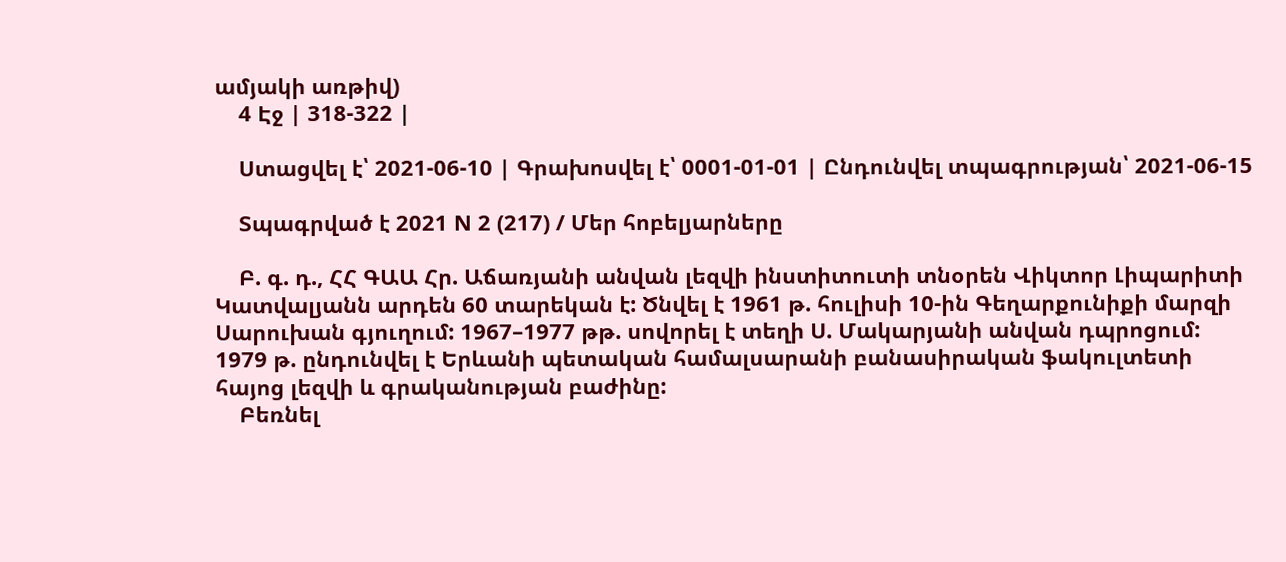ամյակի առթիվ)
    4 Էջ | 318-322 |

    Ստացվել է՝ 2021-06-10 | Գրախոսվել է՝ 0001-01-01 | Ընդունվել տպագրության՝ 2021-06-15

    Տպագրված է 2021 N 2 (217) / Մեր հոբելյարները

    Բ. գ. դ., ՀՀ ԳԱԱ Հր. Աճառյանի անվան լեզվի ինստիտուտի տնօրեն Վիկտոր Լիպարիտի Կատվալյանն արդեն 60 տարեկան է: Ծնվել է 1961 թ. հուլիսի 10-ին Գեղարքունիքի մարզի Սարուխան գյուղում: 1967–1977 թթ. սովորել է տեղի Ս. Մակարյանի անվան դպրոցում: 1979 թ. ընդունվել է Երևանի պետական համալսարանի բանասիրական ֆակուլտետի հայոց լեզվի և գրականության բաժինը:
    Բեռնել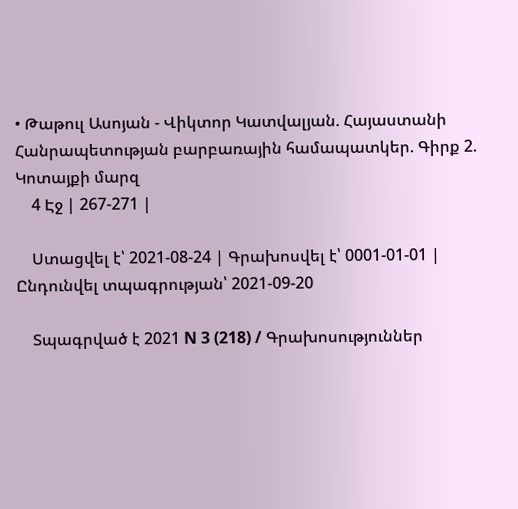• Թաթուլ Ասոյան - Վիկտոր Կատվալյան. Հայաստանի Հանրապետության բարբառային համապատկեր. Գիրք 2. Կոտայքի մարզ
    4 Էջ | 267-271 |

    Ստացվել է՝ 2021-08-24 | Գրախոսվել է՝ 0001-01-01 | Ընդունվել տպագրության՝ 2021-09-20

    Տպագրված է 2021 N 3 (218) / Գրախոսություններ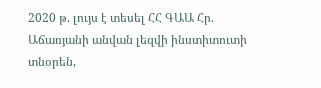2020 թ. լույս է տեսել ՀՀ ԳԱԱ Հր. Աճառյանի անվան լեզվի ինստիտուտի տնօրեն,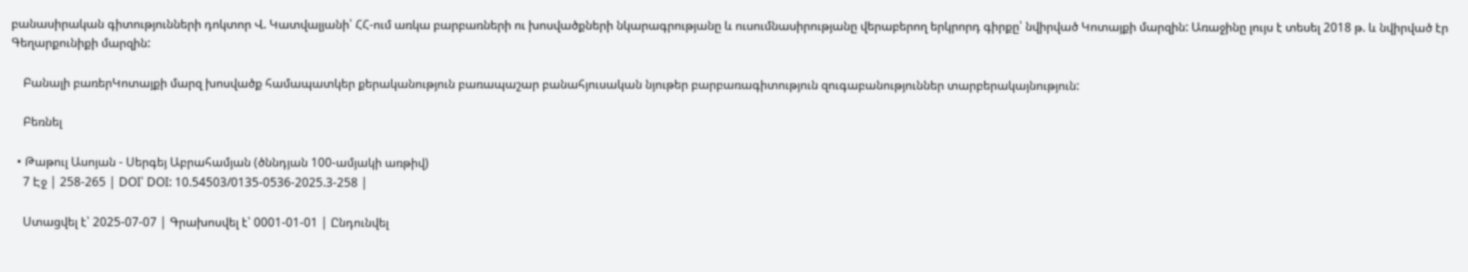բանասիրական գիտությունների դոկտոր Վ. Կատվալյանի՝ ՀՀ-ում առկա բարբառների ու խոսվածքների նկարագրությանը և ուսումնասիրությանը վերաբերող երկրորդ գիրքը՝ նվիրված Կոտայքի մարզին: Առաջինը լույս է տեսել 2018 թ. և նվիրված էր Գեղարքունիքի մարզին:

    Բանալի բառերԿոտայքի մարզ խոսվածք համապատկեր քերականություն բառապաշար բանահյուսական նյութեր բարբառագիտություն զուգաբանություններ տարբերակայնություն:

    Բեռնել

  • Թաթուլ Ասոյան - Սերգեյ Աբրահամյան (ծննդյան 100-ամյակի առթիվ)
    7 Էջ | 258-265 | DOI՝ DOI: 10.54503/0135-0536-2025.3-258 |

    Ստացվել է՝ 2025-07-07 | Գրախոսվել է՝ 0001-01-01 | Ընդունվել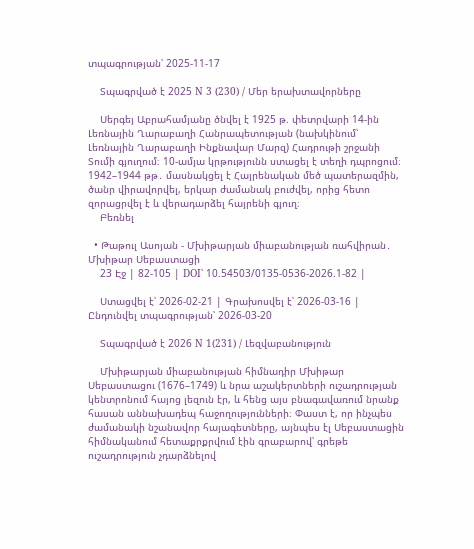տպագրության՝ 2025-11-17

    Տպագրված է 2025 N 3 (230) / Մեր երախտավորները

    Սերգեյ Աբրահամյանը ծնվել է 1925 թ. փետրվարի 14-ին Լեռնային Ղարաբաղի Հանրապետության (նախկինում՝ Լեռնային Ղարաբաղի Ինքնավար Մարզ) Հադրութի շրջանի Տումի գյուղում։ 10-ամյա կրթությունն ստացել է տեղի դպրոցում։ 1942–1944 թթ․ մասնակցել է Հայրենական մեծ պատերազմին, ծանր վիրավորվել, երկար ժամանակ բուժվել, որից հետո զորացրվել է և վերադարձել հայրենի գյուղ։
    Բեռնել

  • Թաթուլ Ասոյան - Մխիթարյան միաբանության ռահվիրան․ Մխիթար Սեբաստացի
    23 Էջ | 82-105 | DOI՝ 10.54503/0135-0536-2026.1-82 |

    Ստացվել է՝ 2026-02-21 | Գրախոսվել է՝ 2026-03-16 | Ընդունվել տպագրության՝ 2026-03-20

    Տպագրված է 2026 N 1(231) / Լեզվաբանություն

    Մխիթարյան միաբանության հիմնադիր Մխիթար Սեբաստացու (1676–1749) և նրա աշակերտների ուշադրության կենտրոնում հայոց լեզուն էր, և հենց այս բնագավառում նրանք հասան աննախադեպ հաջողությունների։ Փաստ է, որ ինչպես ժամանակի նշանավոր հայագետները, այնպես էլ Սեբաստացին հիմնականում հետաքրքրվում էին գրաբարով՝ գրեթե ուշադրություն չդարձնելով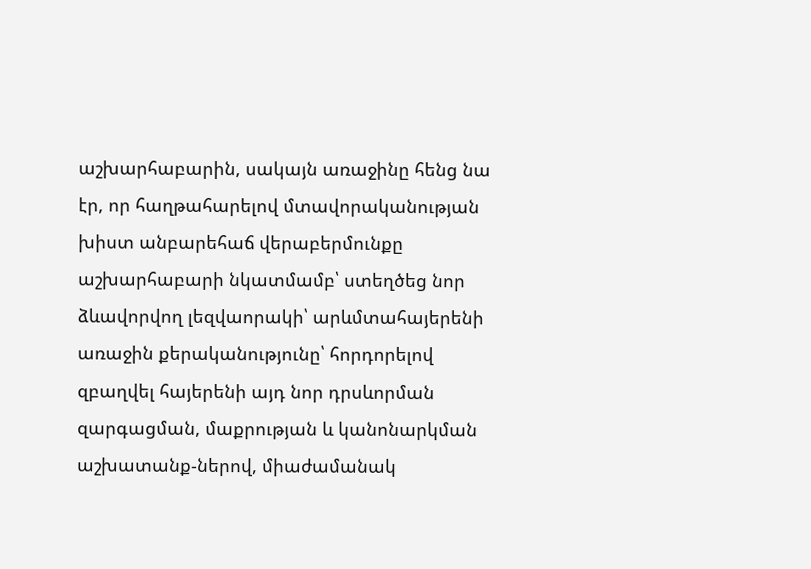աշխարհաբարին, սակայն առաջինը հենց նա էր, որ հաղթահարելով մտավորականության խիստ անբարեհաճ վերաբերմունքը աշխարհաբարի նկատմամբ՝ ստեղծեց նոր ձևավորվող լեզվաորակի՝ արևմտահայերենի առաջին քերականությունը՝ հորդորելով զբաղվել հայերենի այդ նոր դրսևորման զարգացման, մաքրության և կանոնարկման աշխատանք-ներով, միաժամանակ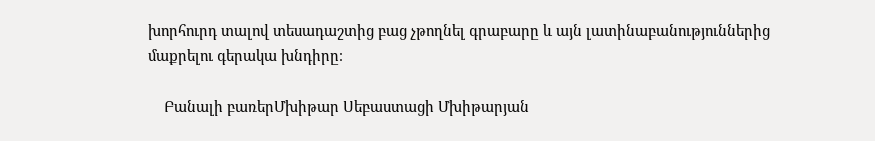խորհուրդ տալով տեսադաշտից բաց չթողնել գրաբարը և այն լատինաբանություններից մաքրելու գերակա խնդիրը։

    Բանալի բառերՄխիթար Սեբաստացի Մխիթարյան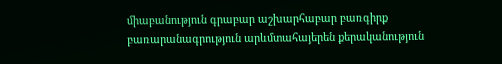միաբանություն գրաբար աշխարհաբար բառգիրք բառարանագրություն արևմտահայերեն քերականություն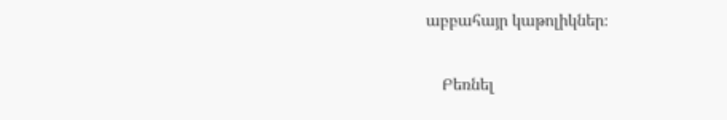աբբահայր կաթոլիկներ։

    Բեռնել